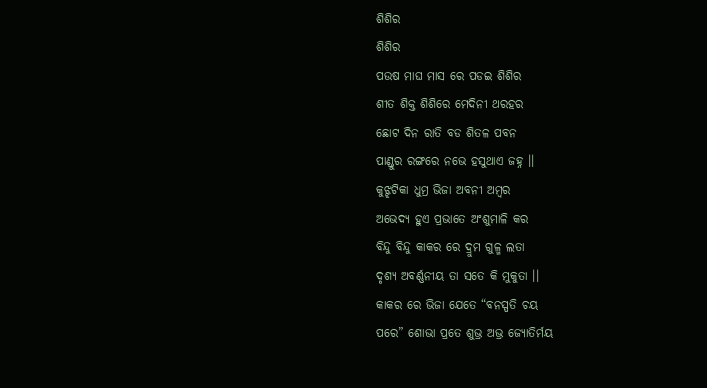ଶିଶିର
ଶିଶିର
ପଉଷ ମାଘ ମାସ ରେ ପଡଇ ଶିଶିର
ଶୀତ ଶିକ୍ତ ଶିଶିରେ ମେଦିନୀ ଥରହର
ଛୋଟ ଦିନ ରାତି ବଡ ଶିତଳ ପବନ
ପାଣ୍ଡୁର ରଙ୍ଗରେ ନଭେ ହସୁଥାଏ ଜହ୍ନ ।।
କୁଝ୍ଝଟିକା ଧୁମ୍ର ଭିଜା ଅବନୀ ଅମ୍ଵର
ଅଭେଦ୍ୟ ହୁଏ ପ୍ରଭାତେ ଅଂଶୁମାଳି କର
ବିନ୍ଦୁ ବିନ୍ଦୁ କାକର ରେ ଦ୍ରୁମ ଗୁଳ୍ମ ଲତା
ଦୃଶ୍ୟ ଅବର୍ଣ୍ଣନୀୟ ତା ସତେ କି ମୁକୁତା ।।
କାକର ରେ ଭିଜା ଯେତେ “ବନସ୍ପତି ଚୟ
ପରେ” ଶୋଭା ପ୍ରତେ ଶୁଭ୍ର ଅଭ୍ର ଜ୍ୟୋତିର୍ମୟ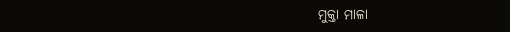ମୁକ୍ତା ମାଳା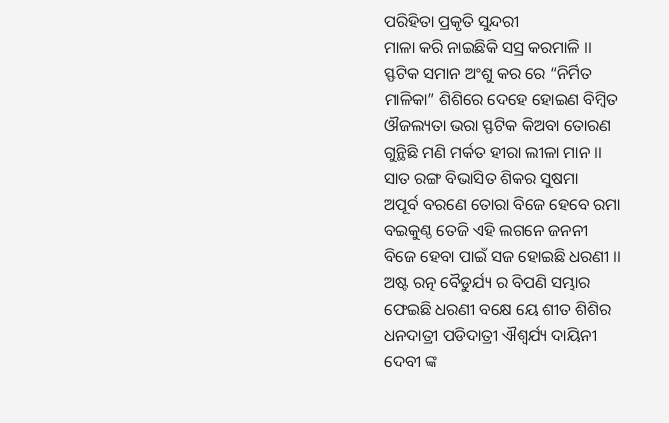ପରିହିତା ପ୍ରକୃତି ସୁନ୍ଦରୀ
ମାଳା କରି ନାଇଛିକି ସସ୍ର କରମାଳି ।।
ସ୍ଫଟିକ ସମାନ ଅଂଶୁ କର ରେ “ନିର୍ମିତ
ମାଳିକା” ଶିଶିରେ ଦେହେ ହୋଇଣ ବିମ୍ଵିତ
ଔଜଲ୍ୟତା ଭରା ସ୍ଫଟିକ କିଅବା ତୋରଣ
ଗୁନ୍ଥିଛି ମଣି ମର୍କତ ହୀରା ଲୀଳା ମାନ ।।
ସାତ ରଙ୍ଗ ବିଭାସିତ ଶିକର ସୁଷମା
ଅପୂର୍ବ ବରଣେ ତୋରା ବିଜେ ହେବେ ରମା
ବଇକୁଣ୍ଠ ତେଜି ଏହି ଲଗନେ ଜନନୀ
ବିଜେ ହେବା ପାଇଁ ସଜ ହୋଇଛି ଧରଣୀ ।।
ଅଷ୍ଟ ରତ୍ନ ବୈଡୁର୍ଯ୍ୟ ର ବିପଣି ସମ୍ଭାର
ଫେଇଛି ଧରଣୀ ବକ୍ଷେ ୟେ ଶୀତ ଶିଶିର
ଧନଦାତ୍ରୀ ପଡିଦାତ୍ରୀ ଐଶ୍ଵର୍ଯ୍ୟ ଦାୟିନୀ
ଦେବୀ ଙ୍କ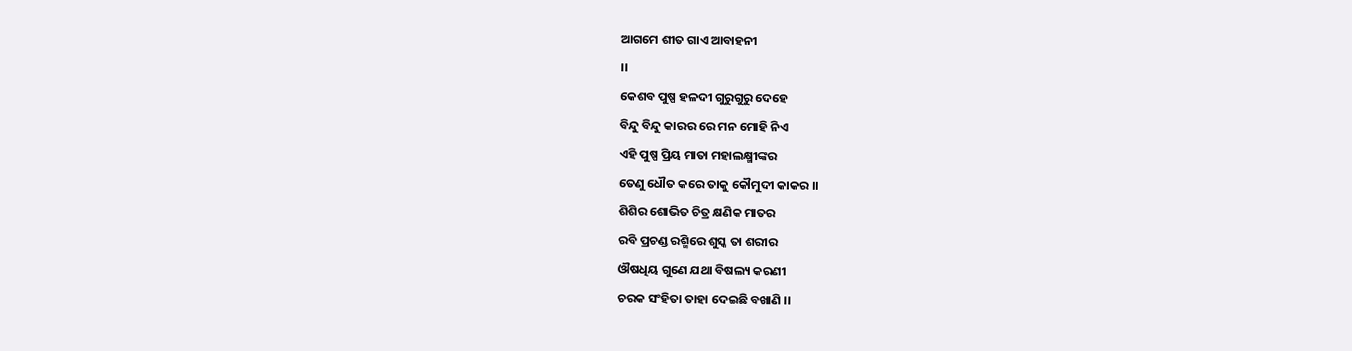ଆଗମେ ଶୀତ ଗାଏ ଆବାହନୀ
।।
କେଶବ ପୁଷ୍ପ ହଳଦୀ ଗୁରୁଗୁରୁ ଦେହେ
ବିନ୍ଦୁ ବିନ୍ଦୁ କାରର ରେ ମନ ମୋହି ନିଏ
ଏହି ପୁଷ୍ପ ପ୍ରିୟ ମାତା ମହାଲକ୍ଷ୍ମୀଙ୍କର
ତେଣୁ ଧୌତ କରେ ତାକୁ କୌମୁଦୀ କାକର ।।
ଶିଶିର ଶୋଭିତ ଚିତ୍ର କ୍ଷଣିକ ମାତର
ରବି ପ୍ରଚଣ୍ଡ ରଶ୍ମିରେ ଶୁସ୍କ ତା ଶରୀର
ଔଷଧିୟ ଗୁଣେ ଯଥା ବିଷଲ୍ୟ କରଣୀ
ଚରକ ସଂହିତା ତାହା ଦେଇଛି ବଖାଣି ।।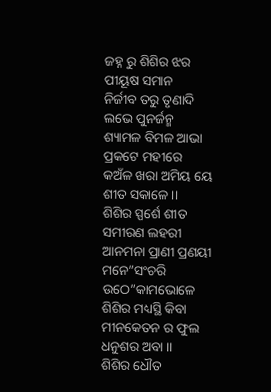ଜହ୍ନ ରୁ ଶିଶିର ଝର ପୀୟୂଷ ସମାନ
ନିର୍ଜୀବ ତରୁ ତୃଣାଦି ଲଭେ ପୁନର୍ଜନ୍ମ
ଶ୍ୟାମଳ ବିମଳ ଆଭା ପ୍ରକଟେ ମହୀରେ
କଅଁଳ ଖରା ଅମିୟ ୟେ ଶୀତ ସକାଳେ ।।
ଶିଶିର ସ୍ପର୍ଶେ ଶୀତ ସମୀରଣ ଲହରୀ
ଆନମନା ପ୍ରାଣୀ ପ୍ରଣୟୀ ମନେ”ସଂଚରି
ଉଠେ”କାମଭୋଳେ ଶିଶିର ମଧ୍ୟସ୍ଥି କିବା
ମୀନକେତନ ର ଫୁଲ ଧନୁଶର ଅବା ।।
ଶିଶିର ଧୌତ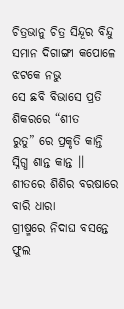ଚିତ୍ରଭାନୁ ଚିତ୍ର ସିନ୍ଦୂର ବିନ୍ଦୁ
ସମାନ ଦିଗାଙ୍ଗୀ କପୋଳେ ଝଟକେ ନଭୁ
ସେ ଛବି ବିଭାସେ ପ୍ରତି ଶିକରରେ “ଶୀତ
ରୁତୁ” ରେ ପ୍ରକୃତି କାନ୍ତି ସ୍ନିଗ୍ଧ ଶାନ୍ତ କାନ୍ତ ।।
ଶୀତରେ ଶିଶିର ବରଷାରେ ବାରି ଧାରା
ଗ୍ରୀଷ୍ମରେ ନିଦାଘ ବସନ୍ତେ ଫୁଲ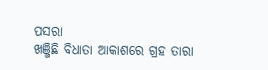ପସରା
ଖଞ୍ଜିଛି ବିଧାତା ଆକାଶରେ ଗ୍ରହ ତାରା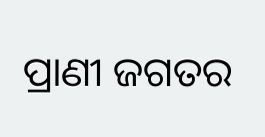ପ୍ରାଣୀ ଜଗତର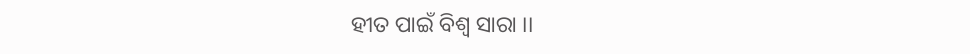ହୀତ ପାଇଁ ବିଶ୍ଵ ସାରା ।।